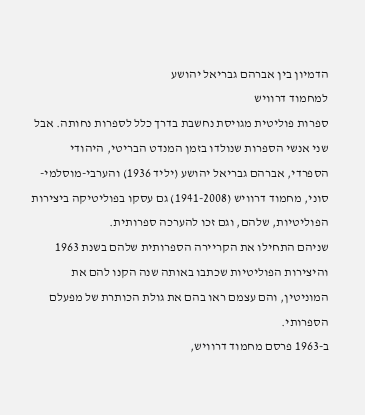הדמיון בין אברהם גבריאל יהושע
למחמוד דרוויש
ספרות פוליטית מגויסת נחשבת בדרך כלל לספרות נחותה. אבל שני אנשי הספרות שנולדו בזמן המנדט הבריטי, היהודי הספרדי, אברהם גבריאל יהושע (יליד 1936) והערבי-מוסלמי-סוני, מחמוד דרוויש (1941-2008) גם עסקו בפוליטיקה ביצירות הפוליטיות, שלהם, וגם זכו להערכה ספרותית.
שניהם התחילו את הקריירה הספרותית שלהם בשנת 1963 והיצירות הפוליטיות שכתבו באותה שנה הקנו להם את המוניטין, והם עצמם ראו בהם את גולת הכותרת של מפעלם הספרותי.
ב-1963 פרסם מחמוד דרוויש,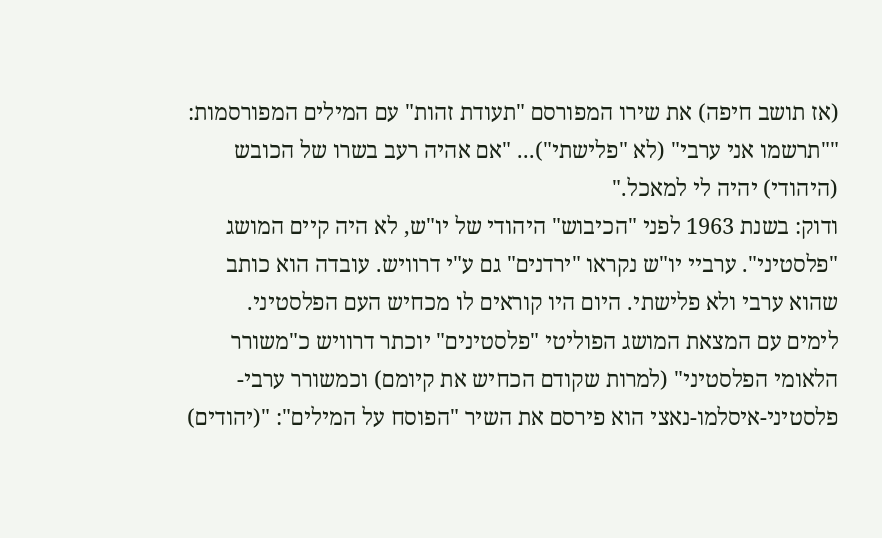(אז תושב חיפה) את שירו המפורסם "תעודת זהות" עם המילים המפורסמות: ""תרשמו אני ערבי" (לא "פלישתי")... "אם אהיה רעב בשרו של הכובש (היהודי) יהיה לי למאכל."
ודוק: בשנת 1963 לפני "הכיבוש" היהודי של יו"ש, לא היה קיים המושג "פלסטיני". ערביי יו"ש נקראו "ירדנים" גם ע"י דרוויש. עובדה הוא כותב שהוא ערבי ולא פלישתי. היום היו קוראים לו מכחיש העם הפלסטיני.
לימים עם המצאת המושג הפוליטי "פלסטינים" יוכתר דרוויש כ"משורר הלאומי הפלסטיני" (למרות שקודם הכחיש את קיומם) וכמשורר ערבי-פלסטיני-איסלמו-נאצי הוא פירסם את השיר "הפוסח על המילים": "(יהודים)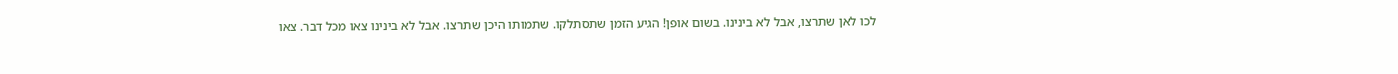לכו לאן שתרצו, אבל לא בינינו. בשום אופן! הגיע הזמן שתסתלקו. שתמותו היכן שתרצו. אבל לא בינינו צאו מכל דבר. צאו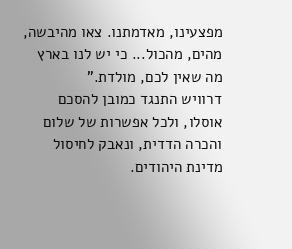מפצעינו, מאדמתנו. צאו מהיבשה, מהים, מהכול... כי יש לנו בארץ מה שאין לכם, מולדת."
דרוויש התנגד כמובן להסכם אוסלו, ולכל אפשרות של שלום והכרה הדדית, ונאבק לחיסול מדינת היהודים.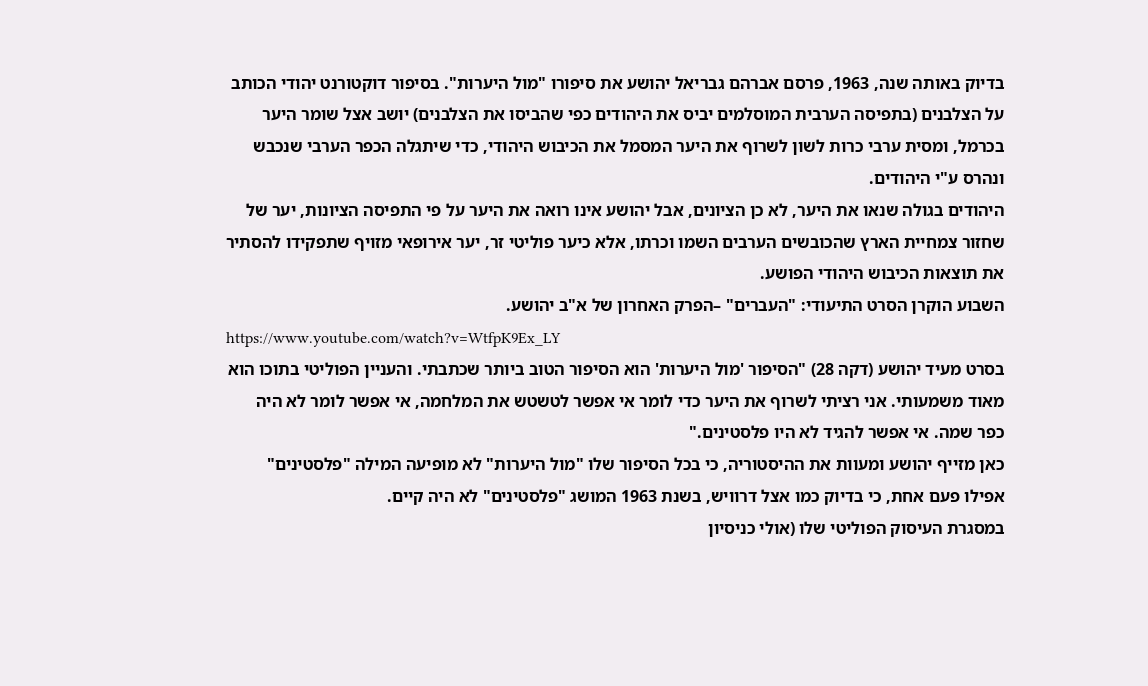בדיוק באותה שנה, 1963, פרסם אברהם גבריאל יהושע את סיפורו "מול היערות". בסיפור דוקטורנט יהודי הכותב על הצלבנים (בתפיסה הערבית המוסלמים יביס את היהודים כפי שהביסו את הצלבנים) יושב אצל שומר היער בכרמל, ומסית ערבי כרות לשון לשרוף את היער המסמל את הכיבוש היהודי, כדי שיתגלה הכפר הערבי שנכבש ונהרס ע"י היהודים.
היהודים בגולה שנאו את היער, לא כן הציונים, אבל יהושע אינו רואה את היער על פי התפיסה הציונות, יער של שחזור צמחיית הארץ שהכובשים הערבים השמו וכרתו, אלא כיער פוליטי זר, יער אירופאי מזויף שתפקידו להסתיר את תוצאות הכיבוש היהודי הפושע.
השבוע הוקרן הסרט התיעודי: "העברים" –הפרק האחרון של א"ב יהושע.
https://www.youtube.com/watch?v=WtfpK9Ex_LY
בסרט מעיד יהושע (דקה 28) "הסיפור 'מול היערות' הוא הסיפור הטוב ביותר שכתבתי. והעניין הפוליטי בתוכו הוא מאוד משמעותי. אני רציתי לשרוף את היער כדי לומר אי אפשר לטשטש את המלחמה, אי אפשר לומר לא היה כפר שמה. אי אפשר להגיד לא היו פלסטינים."
כאן מזייף יהושע ומעוות את ההיסטוריה, כי בכל הסיפור שלו "מול היערות" לא מופיעה המילה "פלסטינים" אפילו פעם אחת, כי בדיוק כמו אצל דרוויש, בשנת 1963 המושג "פלסטינים" לא היה קיים.
במסגרת העיסוק הפוליטי שלו (אולי כניסיון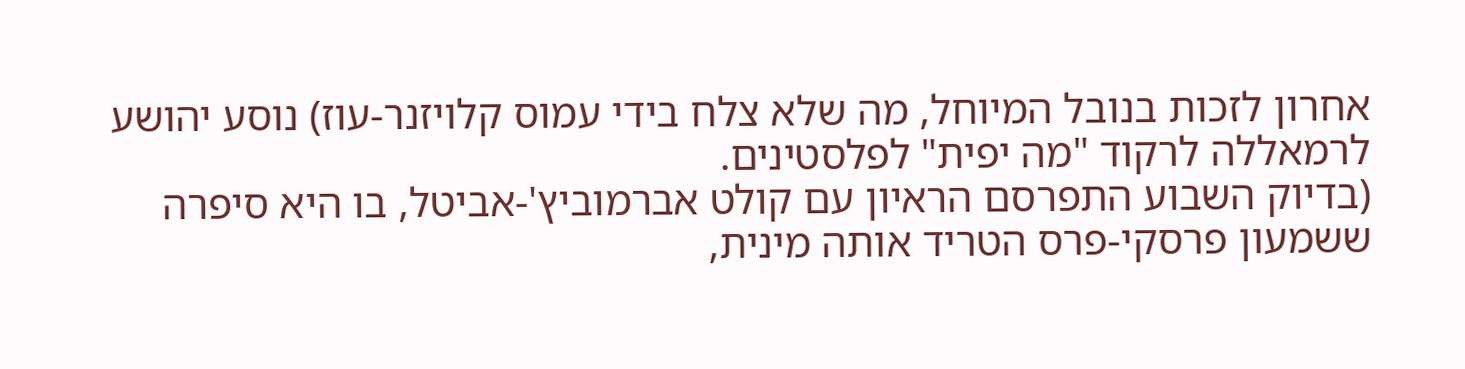אחרון לזכות בנובל המיוחל, מה שלא צלח בידי עמוס קלויזנר-עוז) נוסע יהושע לרמאללה לרקוד "מה יפית" לפלסטינים.
(בדיוק השבוע התפרסם הראיון עם קולט אברמוביץ'-אביטל, בו היא סיפרה ששמעון פרסקי-פרס הטריד אותה מינית,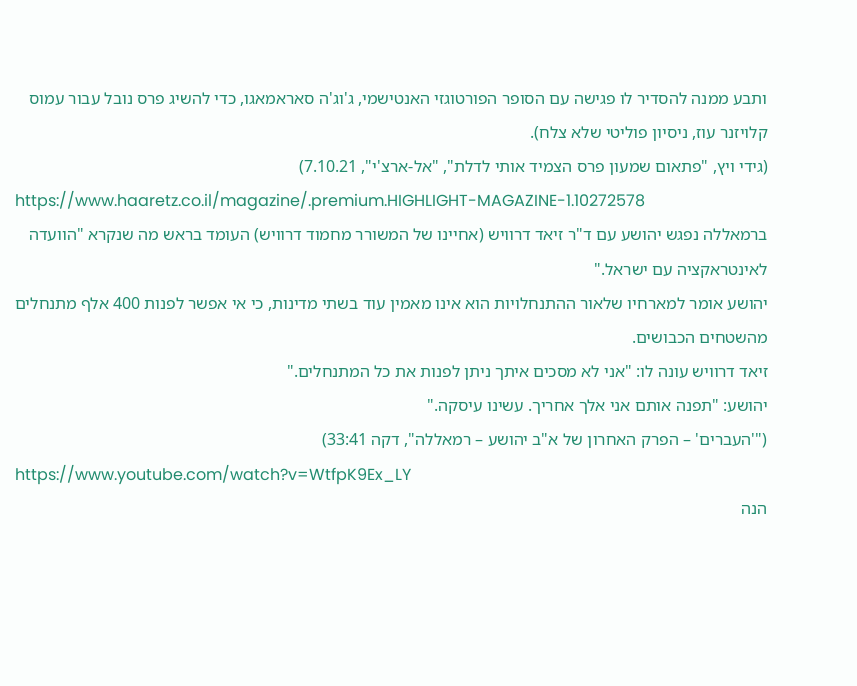ותבע ממנה להסדיר לו פגישה עם הסופר הפורטוגזי האנטישמי, ג'וג'ה סאראמאגו, כדי להשיג פרס נובל עבור עמוס קלויזנר עוז, ניסיון פוליטי שלא צלח).
(גידי ויץ, "פתאום שמעון פרס הצמיד אותי לדלת", "אל-ארצ'י", 7.10.21)
https://www.haaretz.co.il/magazine/.premium.HIGHLIGHT-MAGAZINE-1.10272578
ברמאללה נפגש יהושע עם ד"ר זיאד דרוויש (אחיינו של המשורר מחמוד דרוויש) העומד בראש מה שנקרא "הוועדה לאינטראקציה עם ישראל."
יהושע אומר למארחיו שלאור ההתנחלויות הוא אינו מאמין עוד בשתי מדינות, כי אי אפשר לפנות 400 אלף מתנחלים מהשטחים הכבושים.
זיאד דרוויש עונה לו: "אני לא מסכים איתך ניתן לפנות את כל המתנחלים."
יהושע: "תפנה אותם אני אלך אחריך. עשינו עיסקה."
("'העברים' – הפרק האחרון של א"ב יהושע – רמאללה", דקה 33:41)
https://www.youtube.com/watch?v=WtfpK9Ex_LY
הנה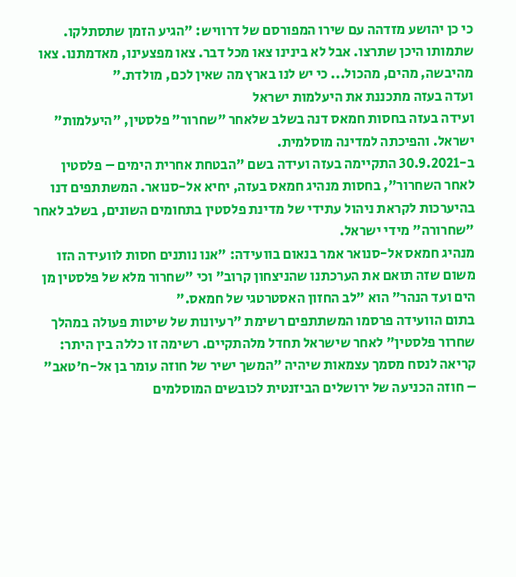כי כן יהושע מזדהה עם שירו המפורסם של דרוויש: "הגיע הזמן שתסתלקו. שתמותו היכן שתרצו. אבל לא בינינו צאו מכל דבר. צאו מפצעינו, מאדמתנו. צאו מהיבשה, מהים, מהכול... כי יש לנו בארץ מה שאין לכם, מולדת."
ועדה בעזה מתכננת את היעלמות ישראל
ועידה בעזה בחסות חמאס דנה בשלב שלאחר "שחרור" פלסטין, "היעלמות" ישראל. והפיכתה למדינה מוסלמית.
ב-30.9.2021 התקיימה בעזה ועידה בשם "הבטחת אחרית הימים – פלסטין לאחר השחרור", בחסות מנהיג חמאס בעזה, יחיא אל-סנואר. המשתתפים דנו בהיערכות לקראת ניהול עתידי של מדינת פלסטין בתחומים השונים, בשלב לאחר "שחרורה" מידי ישראל.
מנהיג חמאס אל-סנואר אמר בנאום בוועידה: "אנו נותנים חסות לוועידה הזו משום שזה תואם את הערכתנו שהניצחון קרוב" וכי "שחרור מלא של פלסטין מן הים ועד הנהר" הוא "לב החזון האסטרטגי של חמאס."
בתום הוועידה פרסמו המשתתפים רשימת "רעיונות של שיטות פעולה במהלך שחרור פלסטין" לאחר שישראל תחדל מלהתקיים. רשימה זו כללה בין היתר:
קריאה לנסח מסמך עצמאות שיהיה "המשך ישיר של חוזה עומר בן אל-ח'טאב" – חוזה הכניעה של ירושלים הביזנטית לכובשים המוסלמים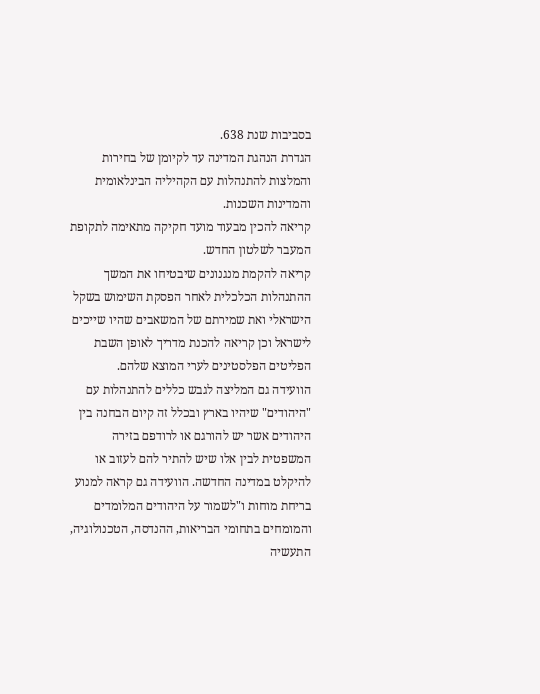בסביבות שנת 638.
הגדרת הנהגת המדינה עד לקיומן של בחירות והמלצות להתנהלות עם הקהיליה הבינלאומית והמדינות השכנות.
קריאה להכין מבעוד מועד חקיקה מתאימה לתקופת המעבר לשלטון החדש.
קריאה להקמת מנגנונים שיבטיחו את המשך ההתנהלות הכלכלית לאחר הפסקת השימוש בשקל הישראלי ואת שמירתם של המשאבים שהיו שייכים לישראל וכן קריאה להכנת מדריך לאופן השבת הפליטים הפלסטינים לערי המוצא שלהם.
הוועידה גם המליצה לגבש כללים להתנהלות עם "היהודים" שיהיו בארץ ובכלל זה קיום הבחנה בין היהודים אשר יש להורגם או לרודפם בזירה המשפטית לבין אלו שיש להתיר להם לעזוב או להיקלט במדינה החדשה. הוועידה גם קראה למנוע בריחת מוחות ו"לשמור על היהודים המלומדים והמומחים בתחומי הבריאות, ההנדסה, הטכנולוגיה, התעשיה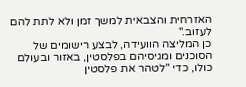האזרחית והצבאית למשך זמן ולא לתת להם לעזוב."
כן המליצה הוועידה, לבצע רישומים של הסוכנים ומגיסיהם בפלסטין, באזור ובעולם כולו, כדי "לטהר את פלסטין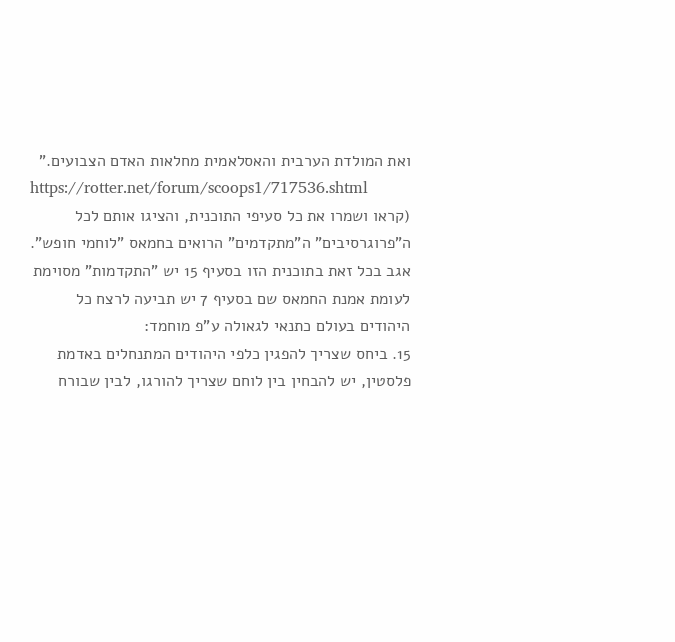ואת המולדת הערבית והאסלאמית מחלאות האדם הצבועים."
https://rotter.net/forum/scoops1/717536.shtml
(קראו ושמרו את כל סעיפי התוכנית, והציגו אותם לכל ה"פרוגרסיבים" ה"מתקדמים" הרואים בחמאס "לוחמי חופש".
אגב בכל זאת בתוכנית הזו בסעיף 15 יש "התקדמות" מסוימת לעומת אמנת החמאס שם בסעיף 7 יש תביעה לרצח כל היהודים בעולם כתנאי לגאולה ע"פ מוחמד:
15. ביחס שצריך להפגין כלפי היהודים המתנחלים באדמת פלסטין, יש להבחין בין לוחם שצריך להורגו, לבין שבורח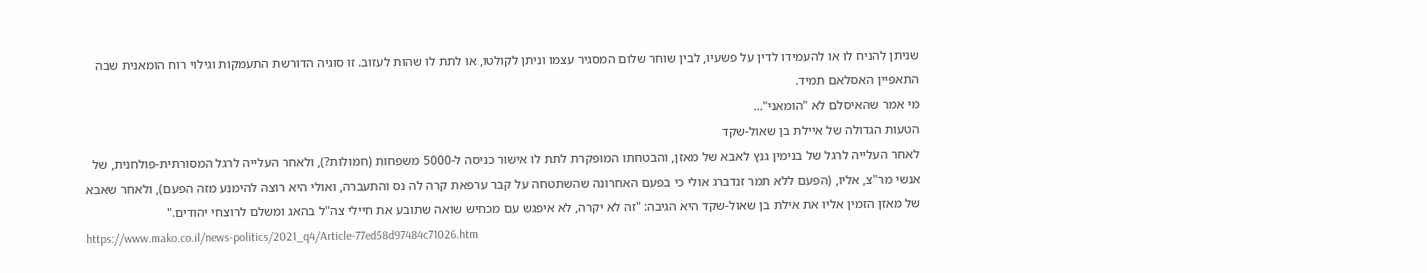שניתן להניח לו או להעמידו לדין על פשעיו, לבין שוחר שלום המסגיר עצמו וניתן לקולטו, או לתת לו שהות לעזוב. זו סוגיה הדורשת התעמקות וגילוי רוח הומאנית שבה התאפיין האסלאם תמיד.
מי אמר שהאיסלם לא "הומאני"...
הטעות הגדולה של איילת בן שאול-שקד
לאחר העלייה לרגל של בנימין גנץ לאבא של מאזן, והבטחתו המופקרת לתת לו אישור כניסה ל-5000 משפחות (חמולות?), ולאחר העלייה לרגל המסורתית-פולחנית, של אנשי מר"צ, אליו, (הפעם ללא תמר זנדברג אולי כי בפעם האחרונה שהשתטחה על קבר ערפאת קרה לה נס והתעברה, ואולי היא רוצה להימנע מזה הפעם), ולאחר שאבא של מאזן הזמין אליו את אילת בן שאול-שקד היא הגיבה: "זה לא יקרה, לא איפגש עם מכחיש שואה שתובע את חיילי צה"ל בהאג ומשלם לרוצחי יהודים."
https://www.mako.co.il/news-politics/2021_q4/Article-77ed58d97484c71026.htm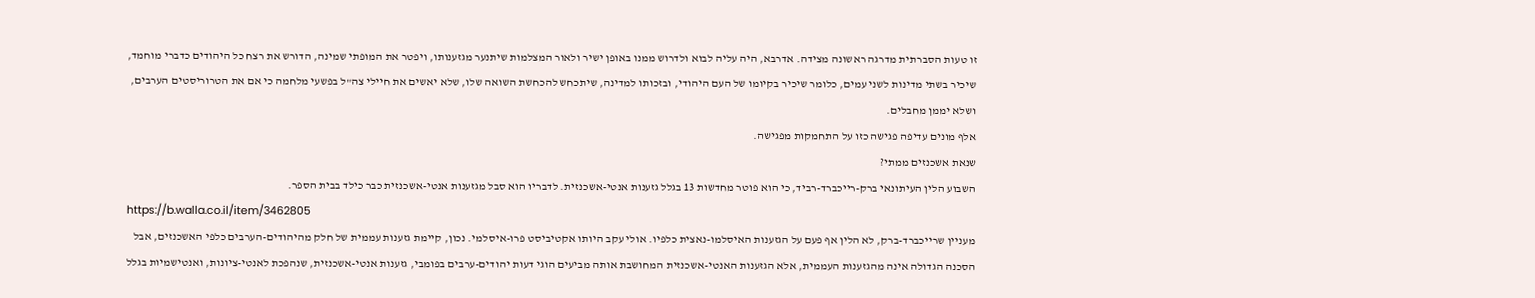זו טעות הסברתית מדרגה ראשונה מצידה. אדרבא, היה עליה לבוא ולדרוש ממנו באופן ישיר ולאור המצלמות שיתנער מגזענותו, ויפטר את המופתי שמינה, הדורש את רצח כל היהודים כדברי מוחמד, שיכיר בשתי מדינות לשני עמים, כלומר שיכיר בקיומו של העם היהודי, ובזכותו למדינה, שיתכחש להכחשת השואה שלו, שלא יאשים את חיילי צה"ל בפשעי מלחמה כי אם את הטרוריסטים הערבים, ושלא יממן מחבלים.
אלף מונים עדיפה פגישה כזו על התחמקות מפגישה.
שנאת אשכנזים ממתי?
השבוע הלין העיתונאי ברק-רייכברד-רביד, כי הוא פוטר מחדשות 13 בגלל גזענות אנטי-אשכנזית. לדבריו הוא סבל מגזענות אנטי-אשכנזית כבר כילד בבית הספר.
https://b.walla.co.il/item/3462805
מעניין שרייכברד-ברק, לא הלין אף פעם על הגזענות האיסלמו-נאצית כלפיו. אולי עקב היותו אקטיביסט פרו-איסלמי. נכון, קיימת גזענות עממית של חלק מהיהודים-הערבים כלפי האשכנזים, אבל הסכנה הגדולה אינה מהגזענות העממית, אלא הגזענות האנטי-אשכנזית המחושבת אותה מביעים הוגי דעות יהודים-ערבים בפומבי, גזענות אנטי-אשכנזית, שנהפכת לאנטי-ציונות, ואנטישמיות בגלל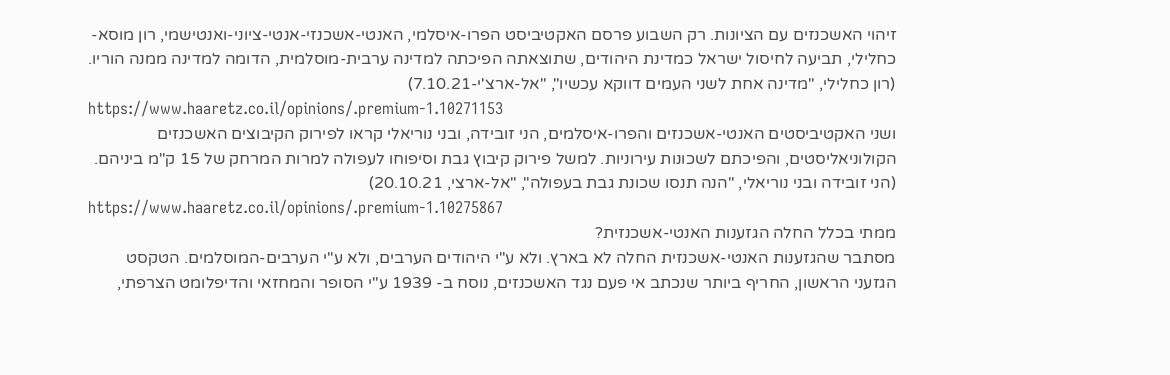זיהוי האשכנזים עם הציונות. רק השבוע פרסם האקטיביסט הפרו-איסלמי, האנטי-אשכנזי-אנטי-ציוני-ואנטישמי, רון מוסא-כחלילי, תביעה לחיסול ישראל כמדינת היהודים, שתוצאתה הפיכתה למדינה ערבית-מוסלמית, הדומה למדינה ממנה הוריו.
(רון כחלילי, "מדינה אחת לשני העמים דווקא עכשיו", "אל-ארצ'י-7.10.21)
https://www.haaretz.co.il/opinions/.premium-1.10271153
ושני האקטיביסטים האנטי-אשכנזים והפרו-איסלמים, הני זובידה, ובני נוריאלי קראו לפירוק הקיבוצים האשכנזים הקולוניאליסטים, והפיכתם לשכונות עירוניות. למשל פירוק קיבוץ גבת וסיפוחו לעפולה למרות המרחק של 15 ק"מ ביניהם.
(הני זובידה ובני נוריאלי, "הנה תנסו שכונת גבת בעפולה", "אל-ארצי, 20.10.21)
https://www.haaretz.co.il/opinions/.premium-1.10275867
ממתי בכלל החלה הגזענות האנטי-אשכנזית?
מסתבר שהגזענות האנטי-אשכנזית החלה לא בארץ. ולא ע"י היהודים הערבים, ולא ע"י הערבים-המוסלמים. הטקסט הגזעני הראשון, החריף ביותר שנכתב אי פעם נגד האשכנזים, נוסח ב- 1939 ע"י הסופר והמחזאי והדיפלומט הצרפתי,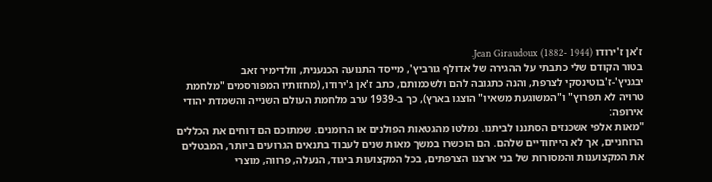ז'אן ז'ירודו Jean Giraudoux (1882- 1944).
בטור הקודם שלי כתבתי על ההגירה של אדולף גורביץ', מייסד התנועה הכנענית, וולדימיר זאב יבגניץ'-ז'בוטינסקי לצרפת, והנה כתגובה להם ולשכמותם, כתב ז'אן ג'ירודו, (מחזותיו המפורסמים "מלחמת טרויה לא תפרוץ" ו"המשוגעת משאיו" הוצגו בארץ), כך ב-1939 ערב מלחמת העולם השנייה והשמדת יהודי אירופה:
"מאות אלפי אשכנזים הסתננו לביתנו. נמלטו מהגטאות הפולנים או הרומנים. שמתוכם הם דוחים את הכללים הרוחניים, אך לא הייחודיים שלהם. הם הוכשרו במשך מאות שנים לעבוד בתנאים הגרועים ביותר, המבטלים את המקצוענות והמסורות של בני ארצנו הצרפתים, בכל המקצועות ביגוד, הנעלה, פרווה, מוצרי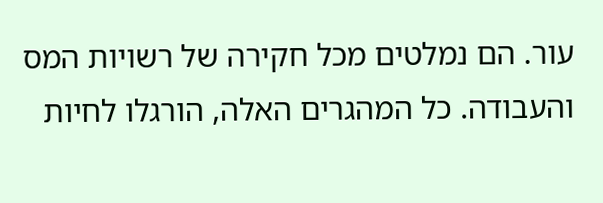עור. הם נמלטים מכל חקירה של רשויות המס והעבודה. כל המהגרים האלה, הורגלו לחיות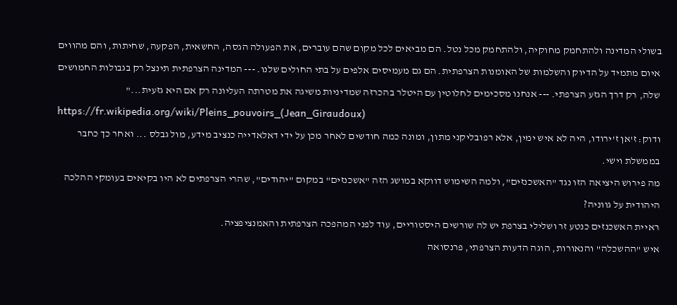בשולי המדינה ולהתחמק מחוקיה, ולהתחמק מכל נטל. הם מביאים לכל מקום שהם עוברים, את הפעולה הגסה, החשאית, הפקעה, שחיתות, והם מהווים איום מתמיד על הדיוק והשלמות של האומנות הצרפתית. הם גם מעמיסים אלפים על בתי החולים שלנו. --- המדינה הצרפתית תינצל רק בגבולות החמושים שלה, רק דרך הגזע הצרפתי. --- אנחנו מסכימים לחלוטין עם היטלר בהכרזה שמדיניות משיגה את מטרתה העליונה רק אם היא גזעית..."
https://fr.wikipedia.org/wiki/Pleins_pouvoirs_(Jean_Giraudoux)
ודוק: ז'אן ז'ירודו, היה לא איש ימין, אלא רפובליקני מתון, ומונה כמה חודשים לאחר מכן על ידי דאלאדייה כנציב מידע, מול גבלס ... ואחר כך כחבר בממשלת וישי.
מה פירוש היציאה הזו נגד "האשכנזים", ולמה השימוש דווקא במושג הזה "אשכנזים" במקום "יהודים", שהרי הצרפתים לא היו בקיאים בעומקי ההלכה היהודית על גווניה?
ראיית האשכנזים כנטע זר ושלילי בצרפת יש לה שורשים היסטוריים, עוד לפני המהפכה הצרפתית והאמנציפציה.
איש "ההשכלה" והנאורות, הוגה הדעות הצרפתי, פרנסואה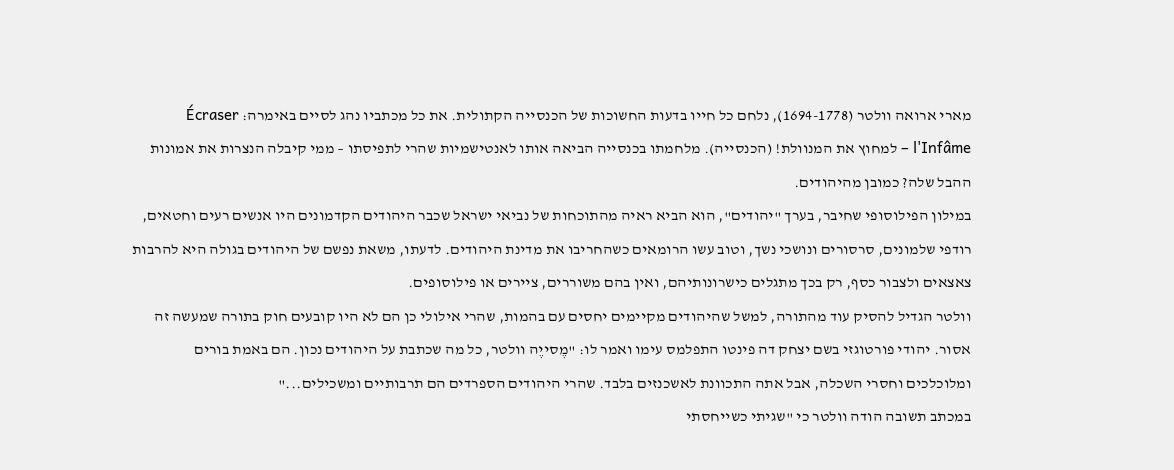מארי ארואה וולטר (1694-1778), נלחם כל חייו בדעות החשוכות של הכנסייה הקתולית. את כל מכתביו נהג לסיים באימרה: Écraser l'Infâme – למחוץ את המנוולת! (הכנסייה). מלחמתו בכנסייה הביאה אותו לאנטישמיות שהרי לתפיסתו – ממי קיבלה הנצרות את אמונות ההבל שלה? כמובן מהיהודים.
במילון הפילוסופי שחיבר, בערך "יהודים", הוא הביא ראיה מהתוכחות של נביאי ישראל שכבר היהודים הקדמונים היו אנשים רעים וחטאים, רודפי שלמונים, סרסורים ונושכי נשך, וטוב עשו הרומאים כשהחריבו את מדינת היהודים. לדעתו, משאת נפשם של היהודים בגולה היא להרבות צאצאים ולצבור כסף, רק בכך מתגלים כישרונותיהם, ואין בהם משוררים, ציירים או פילוסופים.
וולטר הגדיל להסיק עוד מהתורה, למשל שהיהודים מקיימים יחסים עם בהמות, שהרי אילולי כן הם לא היו קובעים חוק בתורה שמעשה זה אסור. יהודי פורטוגזי בשם יצחק דה פינטו התפלמס עימו ואמר לו: "מֶסייֶה וולטר, כל מה שכתבת על היהודים נכון. הם באמת בורים ומלוכלכים וחסרי השכלה, אבל אתה התכוונת לאשכנזים בלבד. שהרי היהודים הספרדים הם תרבותיים ומשכילים..."
במכתב תשובה הודה וולטר כי "שגיתי כשייחסתי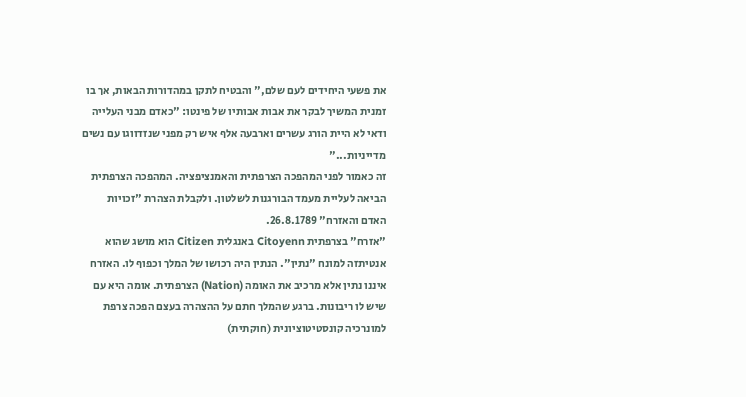את פשעי היחידים לעם שלם," והבטיח לתקן במהדורות הבאות, אך בו זמנית המשיך לבקר את אבות אבותיו של פינטו: "כאדם מבני העלייה ודאי לא היית הורג עשרים וארבעה אלף איש רק מפני שנזדווגו עם נשים מדייניות..."
זה כאמור לפני המהפכה הצרפתית והאמנציפציה. המהפכה הצרפתית הביאה לעליית מעמד הבורגנות לשלטון. ולקבלת הצהרת "זכויות האדם והאזרח" 26.8.1789.
"אזרח" בצרפתית Citoyenn באנגלית Citizen הוא מושג שהוא אנטיתזה למונח "נתין". הנתין היה רכושו של המלך וכפוף לו. האזרח איננו נתין אלא מרכיב את האומה (Nation) הצרפתית. אומה היא עם שיש לו ריבונות. ברגע שהמלך חתם על ההצהרה בעצם הפכה צרפת למונרכיה קונסטיטוציונית (חוקתית)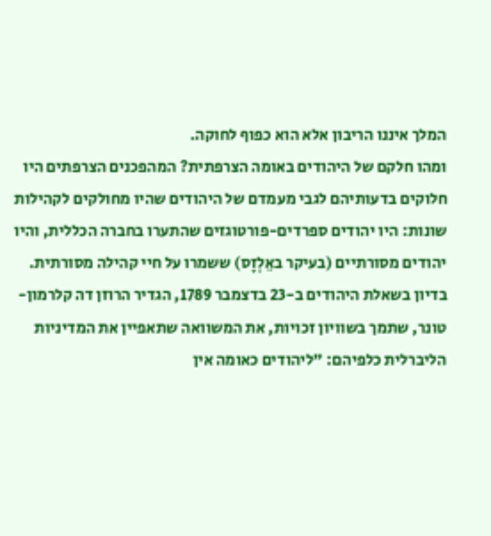המלך איננו הריבון אלא הוא כפוף לחוקה.
ומהו חלקם של היהודים באומה הצרפתית? המהפכנים הצרפתים היו חלוקים בדעותיהם לגבי מעמדם של היהודים שהיו מחולקים לקהילות שונות: היו יהודים ספרדים-פורטוגזים שהתערו בחברה הכללית, והיו יהודים מסורתיים (בעיקר באֵלְזָס) ששמרו על חיי קהילה מסורתית.
בדיון בשאלת היהודים ב-23 בדצמבר 1789, הגדיר הרוזן דה קלרמון-טונר, שתמך בשוויון זכויות, את המשוואה שתאפיין את המדיניות הליברלית כלפיהם: "ליהודים כאומה אין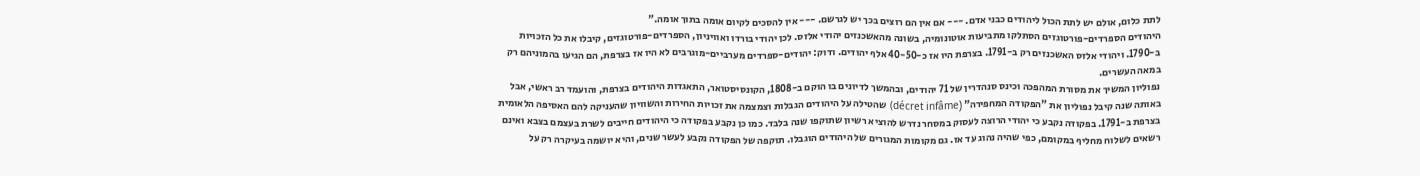לתת כלום, אולם יש לתת הכול ליהודים כבני אדם. --- אם אין הם רוצים בכך יש לגרשם. --- אין להסכים לקיום אומה בתוך אומה."
היהודים הספרדים-פורטוגזים הסתלקו מתביעות אוטונומיה, בשונה מהאשכנזים יהודי אלזס. לכן יהודי בורדו ואוויניון, הספרדים-פורטוגזים, קיבלו את כל הזכויות ב-1790. ויהודי אלזס האשכנזים רק ב-1791. בצרפת היו אז כ-40-50 אלף יהודים. ודוק: יהודים-ספרדים מערביים-מוגרבים לא היו אז בצרפת, הם הגיעו בהמוניהם רק במאה העשרים.
נפוליון המשיך את מסורת המהפכה וכינס סנהדרין של 71 יהודים, ובהמשך לדיונים בו הוקם ב-1808, הקונסיסטואר, התאגדות היהודים בצרפת, והועמד רב ראשי, אבל באותה שנה קיבל נפוליון את "הפקודה המחפירה" (décret infâme) שהטילה על היהודים הגבלות וצמצמה את זכויות החירות והשוויון שהעניקה להם האסיפה הלאומית בצרפת ב-1791. בפקודה נקבע כי יהודי הרוצה לעסוק במסחר נדרש להוציא רשיון שתוקפו שנה בלבד. כמו כן נקבע בפקודה כי היהודים חייבים לשרת בעצמם בצבא ואינם רשאים לשלוח מחליף במקומם, כפי שהיה נהוג עד אז. גם מקומות המגורים של היהודים הוגבלו. תוקפה של הפקודה נקבע לעשר שנים, והיא יושמה בעיקרה רק על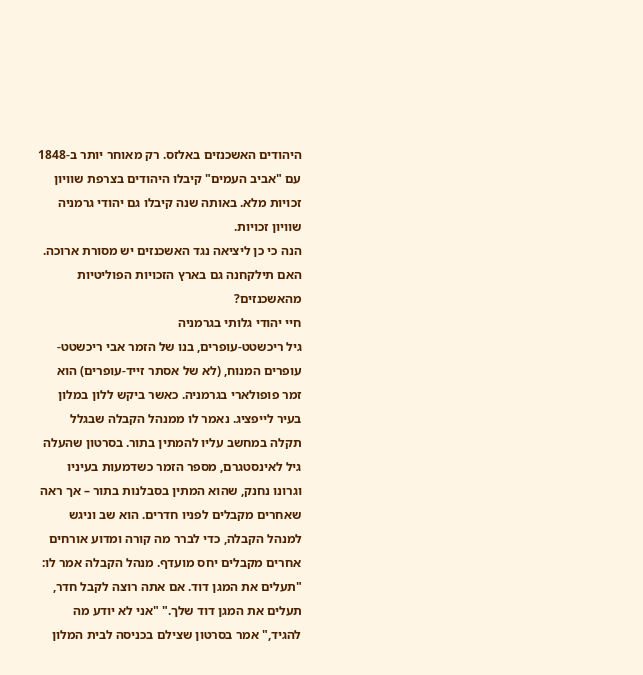היהודים האשכנזים באלזס. רק מאוחר יותר ב-1848 עם "אביב העמים" קיבלו היהודים בצרפת שוויון זכויות מלא. באותה שנה קיבלו גם יהודי גרמניה שוויון זכויות.
הנה כי כן ליציאה נגד האשכנזים יש מסורת ארוכה. האם תילקחנה גם בארץ הזכויות הפוליטיות מהאשכנזים?
חיי יהודי גלותי בגרמניה
גיל ריכשטט-עופרים, בנו של הזמר אבי ריכשטט-עופרים המנוח, (לא של אסתר זייד-עופרים) הוא זמר פופולארי בגרמניה. כאשר ביקש ללון במלון בעיר לייפציג. נאמר לו ממנהל הקבלה שבגלל תקלה במחשב עליו להמתין בתור. בסרטון שהעלה גיל לאינסטגרם, מספר הזמר כשדמעות בעיניו וגרונו נחנק, שהוא המתין בסבלנות בתור – אך ראה שאחרים מקבלים לפניו חדרים. הוא שב וניגש למנהל הקבלה, כדי לברר מה קורה ומדוע אורחים אחרים מקבלים יחס מועדף. מנהל הקבלה אמר לו: "תעלים את המגן דוד. אם אתה רוצה לקבל חדר, תעלים את המגן דוד שלך." "אני לא יודע מה להגיד," אמר בסרטון שצילם בכניסה לבית המלון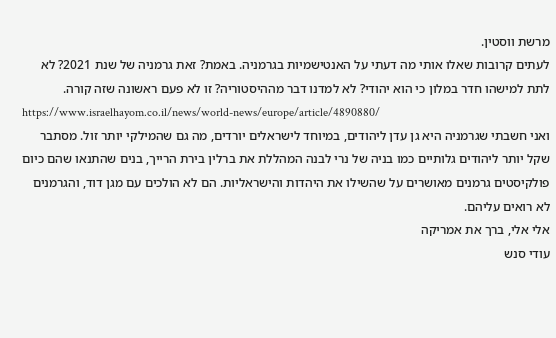מרשת ווסטין.
לעתים קרובות שאלו אותי מה דעתי על האנטישמיות בגרמניה. באמת? זאת גרמניה של שנת 2021? לא לתת למישהו חדר במלון כי הוא יהודי? לא למדנו דבר מההיסטוריה? זו לא פעם ראשונה שזה קורה.
https://www.israelhayom.co.il/news/world-news/europe/article/4890880/
ואני חשבתי שגרמניה היא גן עדן ליהודים, במיוחד לישראלים יורדים, מה גם שהמילקי יותר זול. מסתבר שקל יותר ליהודים גלותיים כמו בניה של נרי לבנה המהללת את ברלין בירת הרייך, בנים שהתנאו שהם כיום פולקיסטים גרמנים מאושרים על שהשילו את היהדות והישראליות. הם לא הולכים עם מגן דוד, והגרמנים לא רואים עליהם.
אלי אלי, ברך את אמריקה
עודי סנש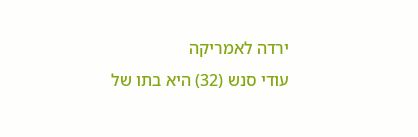ירדה לאמריקה
עודי סנש (32) היא בתו של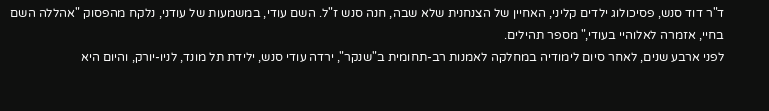ד"ר דוד סנש, פסיכולוג ילדים קליני, האחיין של הצנחנית שלא שבה, חנה סנש ז"ל. השם עודי, במשמעות של עודני, נלקח מהפסוק "אהללה השם בחיי, אזמרה לאלוהיי בעודי," מספר תהילים.
לפני ארבע שנים, לאחר סיום לימודיה במחלקה לאמנות רב-תחומית ב"שנקר", ירדה עודי סנש, ילידת תל מונד, לניו-יורק, והיום היא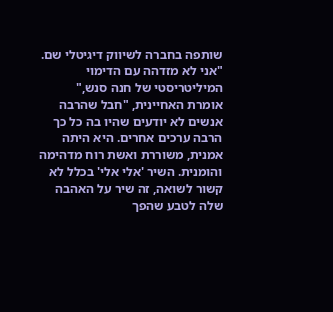שותפה בחברה לשיווק דיגיטלי שם.
"אני לא מזדהה עם הדימוי המיליטריסטי של חנה סנש," אומרת האחיינית, "חבל שהרבה אנשים לא יודעים שהיו בה כל כך הרבה ערכים אחרים. היא היתה אמנית, משוררת ואשת רוח מדהימה והומנית. השיר 'אלי אלי' בכלל לא קשור לשואה, זה שיר על האהבה שלה לטבע שהפך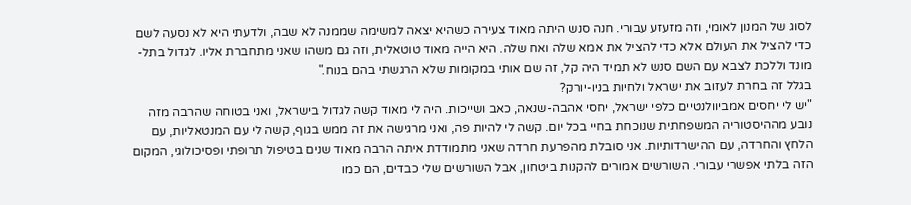לסוג של המנון לאומי, וזה מזעזע עבורי. חנה סנש היתה מאוד צעירה כשהיא יצאה למשימה שממנה לא שבה, ולדעתי היא לא נסעה לשם כדי להציל את העולם אלא כדי להציל את אמא שלה ואח שלה. היא הייה מאוד טוטאלית, וזה גם משהו שאני מתחברת אליו. לגדול בתל-מונד וללכת לצבא עם השם סנש לא תמיד היה קל, זה שם אותי במקומות שלא הרגשתי בהם בנוח."
בגלל זה בחרת לעזוב את ישראל ולחיות בניו-יורק?
"יש לי יחסים אמביוולנטיים כלפי ישראל, יחסי אהבה-שנאה, כאב ושייכות. היה לי מאוד קשה לגדול בישראל, ואני בטוחה שהרבה מזה נובע מההיסטוריה המשפחתית שנוכחת בחיי בכל יום. קשה לי להיות פה, ואני מרגישה את זה ממש בגוף, קשה לי עם המנטאליות, עם הלחץ והחרדה, עם ההישרדותיות. אני סובלת מהפרעת חרדה שאני מתמודדת איתה הרבה מאוד שנים בטיפול תרופתי ופסיכולוגי, המקום הזה בלתי אפשרי עבורי. השורשים אמורים להקנות ביטחון, אבל השורשים שלי כבדים, הם כמו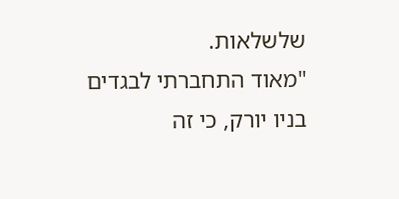שלשלאות.
"מאוד התחברתי לבגדים בניו יורק, כי זה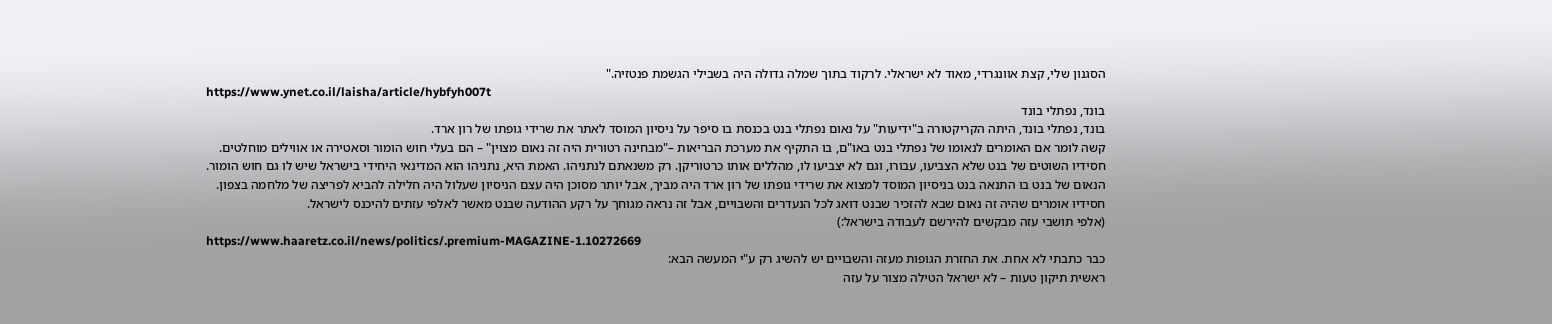הסגנון שלי, קצת אוונגרדי, מאוד לא ישראלי. לרקוד בתוך שמלה גדולה היה בשבילי הגשמת פנטזיה."
https://www.ynet.co.il/laisha/article/hybfyh007t
בונד, נפתלי בונד
בונד, נפתלי בונד, היתה הקריקטורה ב"ידיעות" על נאום נפתלי בנט בכנסת בו סיפר על ניסיון המוסד לאתר את שרידי גופתו של רון ארד.
קשה לומר אם האומרים לנאומו של נפתלי בנט באו"ם, בו התקיף את מערכת הבריאות –"מבחינה רטורית היה זה נאום מצוין" – הם בעלי חוש הומור וסאטירה או אווילים מוחלטים.
חסידיו השוטים של בנט שלא הצביעו, עבורו, וגם לא יצביעו לו, מהללים אותו כרטוריקן. רק משנאתם לנתניהו. האמת היא, נתניהו הוא המדינאי היחידי בישראל שיש לו גם חוש הומור.
הנאום של בנט בו התנאה בנט בניסיון המוסד למצוא את שרידי גופתו של רון ארד היה מביך, אבל יותר מסוכן היה עצם הניסיון שעלול היה חלילה להביא לפריצה של מלחמה בצפון.
חסידיו אומרים שהיה זה נאום שבא להזכיר שבנט דואג לכל הנעדרים והשבויים, אבל זה נראה מגוחך על רקע ההודעה שבנט מאשר לאלפי עזתים להיכנס לישראל.
(אלפי תושבי עזה מבקשים להירשם לעבודה בישראל:)
https://www.haaretz.co.il/news/politics/.premium-MAGAZINE-1.10272669
כבר כתבתי לא אחת. את החזרת הגופות מעזה והשבויים יש להשיג רק ע"י המעשה הבא:
ראשית תיקון טעות – לא ישראל הטילה מצור על עזה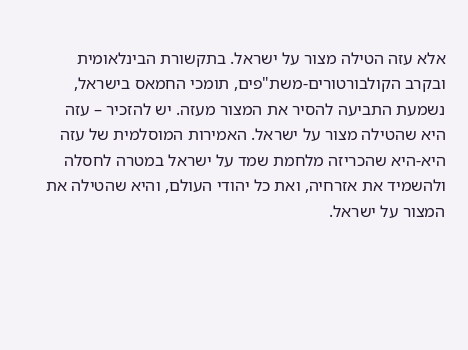אלא עזה הטילה מצור על ישראל. בתקשורת הבינלאומית ובקרב הקולבורטורים-משת"פים, תומכי החמאס בישראל, נשמעת התביעה להסיר את המצור מעזה. יש להזכיר – עזה היא שהטילה מצור על ישראל. האמירות המוסלמית של עזה היא-היא שהכריזה מלחמת שמד על ישראל במטרה לחסלה ולהשמיד את אזרחיה, ואת כל יהודי העולם, והיא שהטילה את המצור על ישראל.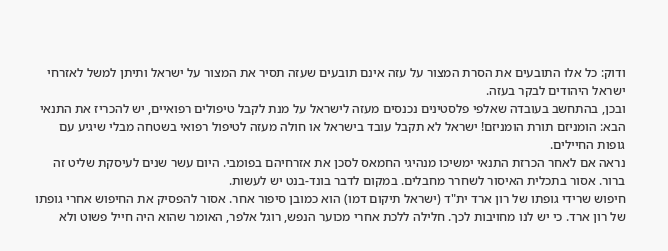ודוק: כל אלו התובעים את הסרת המצור על עזה אינם תובעים שעזה תסיר את המצור על ישראל ותיתן למשל לאזרחי ישראל היהודים לבקר בעזה.
ובכן, בהתחשב בעובדה שאלפי פלסטינים נכנסים מעזה לישראל על מנת לקבל טיפולים רפואיים, יש להכריז את התנאי הבא: הומניזם תורת הומניזם! ישראל לא תקבל עובד בישראל או חולה מעזה לטיפול רפואי בשטחה מבלי שיגיע עם גופות החיילים.
נראה אם לאחר הכרזת התנאי ימשיכו מנהיגי החמאס לסכן את אזרחיהם בפומבי. היום עשר שנים לעיסקת שליט זה ברור. אסור בתכלית האיסור לשחרר מחבלים. במקום לדבר בונד-בנט יש לעשות.
חיפוש שרידי גופתו של רון ארד ית"ד (ישראל תיקום דמו) הוא כמובן סיפור אחר. אסור להפסיק את החיפוש אחרי גופתו של רון ארד. כי יש לנו מחויבות לכך. חלילה ללכת אחרי מכוער הנפש, רוגל אלפר, האומר שהוא היה חייל פשוט ולא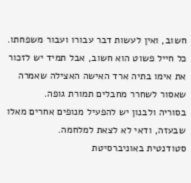חשוב, ואין לעשות דבר עבורו ועבור משפחתו. כל חייל פשוט הוא חשוב, אבל תמיד יש לזכור את אימו בתיה ארד האישה האצילה שאמרה שאסור לשחרר מחבלים תמורת גופה.
בסוריה ולבנון יש להפעיל מנופים אחרים מאלו שבעזה, ודאי לא לצאת למלחמה.
סטודנטית באוניברסיטת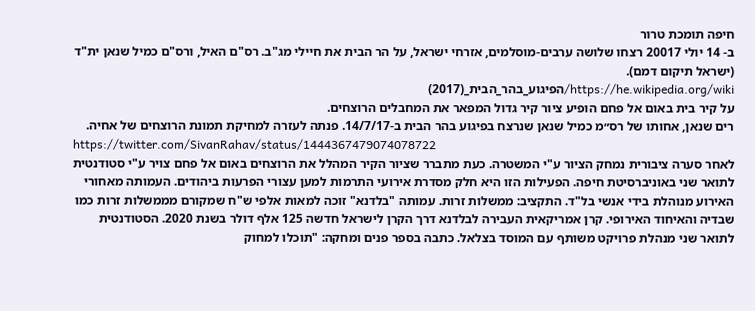חיפה תומכת טרור
ב- 14 יולי 20017 רצחו שלושה ערבים-מוסלמים, אזרחי ישראל, על הר הבית את חיילי מג"ב. רס"ם האיל, ורס"ם כמיל שנאן ית"ד (ישראל תיקום דמם).
https://he.wikipedia.org/wiki/הפיגוע_בהר_הבית_(2017)
על קיר בית באום אל פחם הופיע ציור קיר גדול המפאר את המחבלים הרוצחים.
רים שנאן, אחותו של רס״מ כמיל שנאן שנרצח בפיגוע בהר הבית ב-14/7/17. פנתה לעזרה למחיקת תמונת הרוצחים של אחיה.
https://twitter.com/SivanRahav/status/1444367479074078722
לאחר סערה ציבורית נמחק הציור ע"י המשטרה. כעת מתברר שציור הקיר המהלל את הרוצחים באום אל פחם צויר ע"י סטודנטית לתואר שני באוניברסיטת חיפה. הפעילות הזו היא חלק מסדרת אירועי התרמות למען עצורי הפרעות ביהודים. העמותה מאחורי האירוע מנוהלת בידי אנשי בל"ד. התקציב: ממשלות זרות. עמותה "בלדנא" זוכה למאות אלפי ש"ח שמקורם מממשלות זרות כמו שבדיה והאיחוד האירופי. קרן אמריקאית העבירה לבלדנא דרך הקרן לישראל חדשה 125 אלף דולר בשנת 2020. הסטודנטית לתואר שני מנהלת פרויקט משותף עם המוסד בצלאל. כתבה בספר פנים ומחקה: "תוכלו למחוק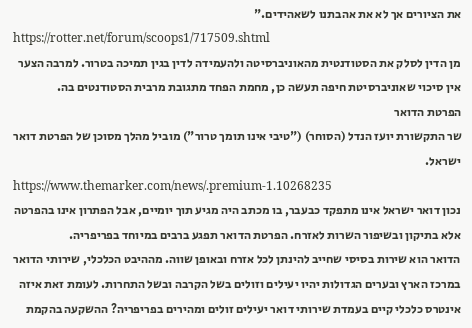את הציורים אך לא את אהבתנו לשאהידים."
https://rotter.net/forum/scoops1/717509.shtml
מן הדין לסלק את הסטודנטית מהאוניברסיטה ולהעמידה לדין בגין תמיכה בטרור. למרבה הצער אין סיכוי שאוניברסיטת חיפה תעשה כן, מחמת הפחד מתגובת מרבית הסטודנטים בה.
הפרטת הדואר
שר התקשורת יועז הנדל (הסוחר) ("טיבי אינו תומך טרור") מוביל מהלך מסוכן של הפרטת דואר ישראל.
https://www.themarker.com/news/.premium-1.10268235
נכון דואר ישראל אינו מתפקד כבעבר, בו מכתב היה מגיע תוך יומיים, אבל הפתרון אינו בהפרטה אלא בתיקון ובשיפור השרות לאזרח. הפרטת הדואר תפגע ברבים במיוחד בפריפריה.
הדואר הוא שירות בסיסי שחייב להינתן לכל אזרח ובאופן שווה. מההיבט הכלכלי, שירותי הדואר במרכז הארץ ובערים הגדולות יהיו יעילים וזולים בשל הקרבה ובשל התחרות. לעומת זאת איזה אינטרס כלכלי קיים בעמדת שירותי דואר יעילים זולים ומהירים בפריפריה? ההשקעה בהקמת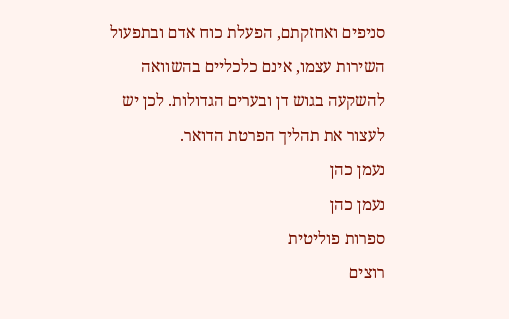סניפים ואחזקתם, הפעלת כוח אדם ובתפעול השירות עצמו, אינם כלכליים בהשוואה להשקעה בגוש דן ובערים הגדולות. לכן יש לעצור את תהליך הפרטת הדואר.
נעמן כהן
נעמן כהן
ספרות פוליטית
רוצים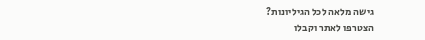גישה מלאה לכל הגיליונות?
הצטרפו לאתר וקבלו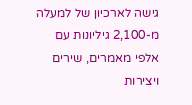גישה לארכיון של למעלה מ-2,100 גיליונות עם אלפי מאמרים, שירים ויצירות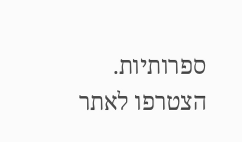ספרותיות.
הצטרפו לאתר